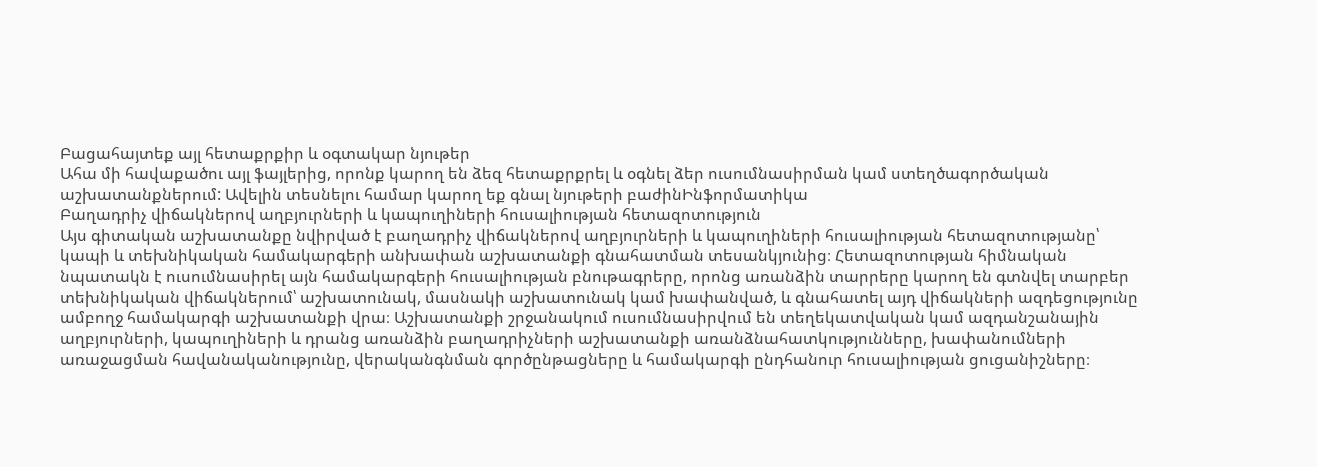Բացահայտեք այլ հետաքրքիր և օգտակար նյութեր
Ահա մի հավաքածու այլ ֆայլերից, որոնք կարող են ձեզ հետաքրքրել և օգնել ձեր ուսումնասիրման կամ ստեղծագործական աշխատանքներում: Ավելին տեսնելու համար կարող եք գնալ նյութերի բաժինԻնֆորմատիկա
Բաղադրիչ վիճակներով աղբյուրների և կապուղիների հուսալիության հետազոտություն
Այս գիտական աշխատանքը նվիրված է բաղադրիչ վիճակներով աղբյուրների և կապուղիների հուսալիության հետազոտությանը՝ կապի և տեխնիկական համակարգերի անխափան աշխատանքի գնահատման տեսանկյունից։ Հետազոտության հիմնական նպատակն է ուսումնասիրել այն համակարգերի հուսալիության բնութագրերը, որոնց առանձին տարրերը կարող են գտնվել տարբեր տեխնիկական վիճակներում՝ աշխատունակ, մասնակի աշխատունակ կամ խափանված, և գնահատել այդ վիճակների ազդեցությունը ամբողջ համակարգի աշխատանքի վրա։ Աշխատանքի շրջանակում ուսումնասիրվում են տեղեկատվական կամ ազդանշանային աղբյուրների, կապուղիների և դրանց առանձին բաղադրիչների աշխատանքի առանձնահատկությունները, խափանումների առաջացման հավանականությունը, վերականգնման գործընթացները և համակարգի ընդհանուր հուսալիության ցուցանիշները։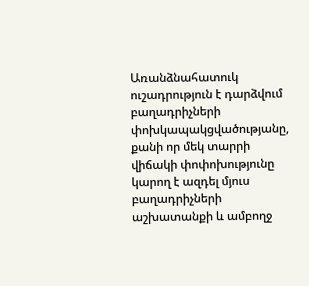Առանձնահատուկ ուշադրություն է դարձվում բաղադրիչների փոխկապակցվածությանը, քանի որ մեկ տարրի վիճակի փոփոխությունը կարող է ազդել մյուս բաղադրիչների աշխատանքի և ամբողջ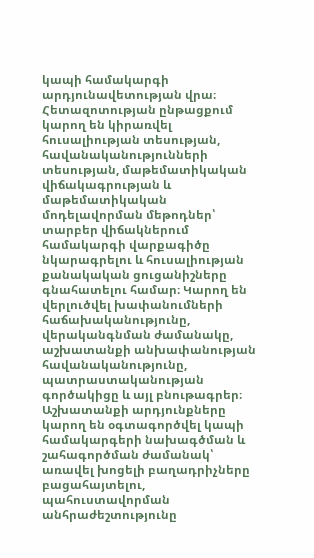կապի համակարգի արդյունավետության վրա։ Հետազոտության ընթացքում կարող են կիրառվել հուսալիության տեսության, հավանականությունների տեսության, մաթեմատիկական վիճակագրության և մաթեմատիկական մոդելավորման մեթոդներ՝ տարբեր վիճակներում համակարգի վարքագիծը նկարագրելու և հուսալիության քանակական ցուցանիշները գնահատելու համար։ Կարող են վերլուծվել խափանումների հաճախականությունը, վերականգնման ժամանակը, աշխատանքի անխափանության հավանականությունը, պատրաստականության գործակիցը և այլ բնութագրեր։ Աշխատանքի արդյունքները կարող են օգտագործվել կապի համակարգերի նախագծման և շահագործման ժամանակ՝ առավել խոցելի բաղադրիչները բացահայտելու, պահուստավորման անհրաժեշտությունը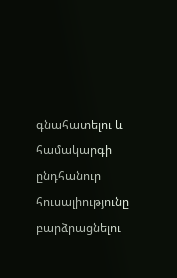գնահատելու և համակարգի ընդհանուր հուսալիությունը բարձրացնելու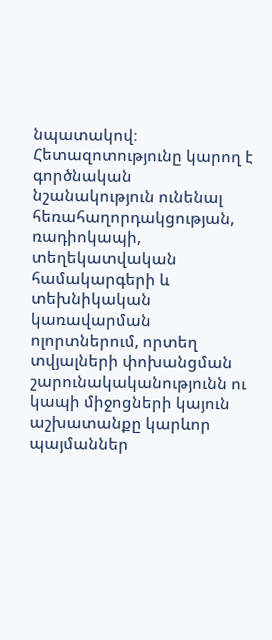նպատակով։ Հետազոտությունը կարող է գործնական նշանակություն ունենալ հեռահաղորդակցության, ռադիոկապի, տեղեկատվական համակարգերի և տեխնիկական կառավարման ոլորտներում, որտեղ տվյալների փոխանցման շարունակականությունն ու կապի միջոցների կայուն աշխատանքը կարևոր պայմաններ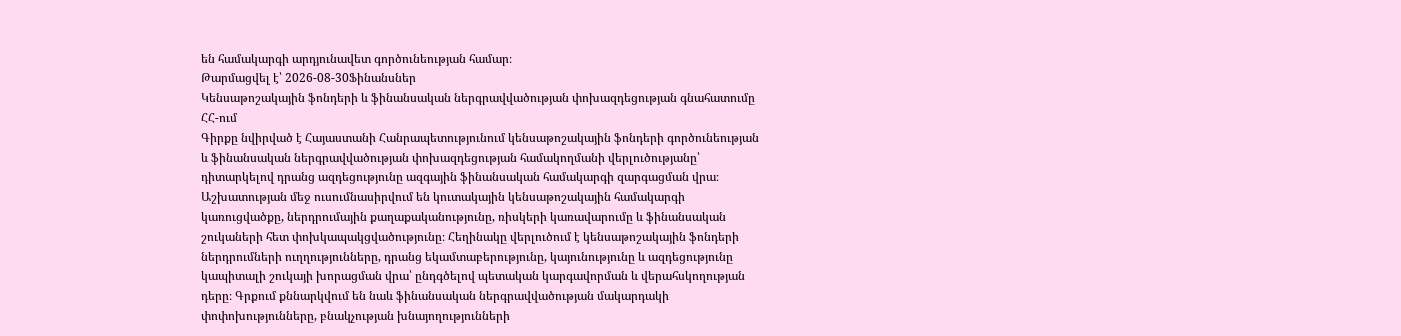են համակարգի արդյունավետ գործունեության համար։
Թարմացվել է՝ 2026-08-30Ֆինանսներ
Կենսաթոշակային ֆոնդերի և ֆինանսական ներգրավվածության փոխազդեցության գնահատումը ՀՀ-ում
Գիրքը նվիրված է Հայաստանի Հանրապետությունում կենսաթոշակային ֆոնդերի գործունեության և ֆինանսական ներգրավվածության փոխազդեցության համակողմանի վերլուծությանը՝ դիտարկելով դրանց ազդեցությունը ազգային ֆինանսական համակարգի զարգացման վրա։ Աշխատության մեջ ուսումնասիրվում են կուտակային կենսաթոշակային համակարգի կառուցվածքը, ներդրումային քաղաքականությունը, ռիսկերի կառավարումը և ֆինանսական շուկաների հետ փոխկապակցվածությունը։ Հեղինակը վերլուծում է կենսաթոշակային ֆոնդերի ներդրումների ուղղությունները, դրանց եկամտաբերությունը, կայունությունը և ազդեցությունը կապիտալի շուկայի խորացման վրա՝ ընդգծելով պետական կարգավորման և վերահսկողության դերը։ Գրքում քննարկվում են նաև ֆինանսական ներգրավվածության մակարդակի փոփոխությունները, բնակչության խնայողությունների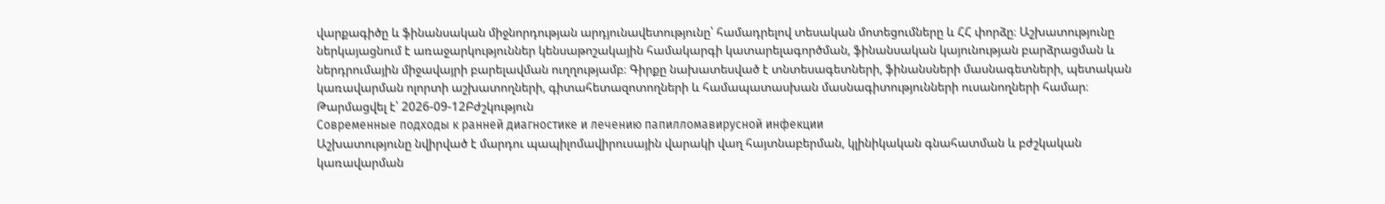վարքագիծը և ֆինանսական միջնորդության արդյունավետությունը՝ համադրելով տեսական մոտեցումները և ՀՀ փորձը։ Աշխատությունը ներկայացնում է առաջարկություններ կենսաթոշակային համակարգի կատարելագործման, ֆինանսական կայունության բարձրացման և ներդրումային միջավայրի բարելավման ուղղությամբ։ Գիրքը նախատեսված է տնտեսագետների, ֆինանսների մասնագետների, պետական կառավարման ոլորտի աշխատողների, գիտահետազոտողների և համապատասխան մասնագիտությունների ուսանողների համար։
Թարմացվել է՝ 2026-09-12Բժշկություն
Современные подходы к ранней диагностике и лечению папилломавирусной инфекции
Աշխատությունը նվիրված է մարդու պապիլոմավիրուսային վարակի վաղ հայտնաբերման, կլինիկական գնահատման և բժշկական կառավարման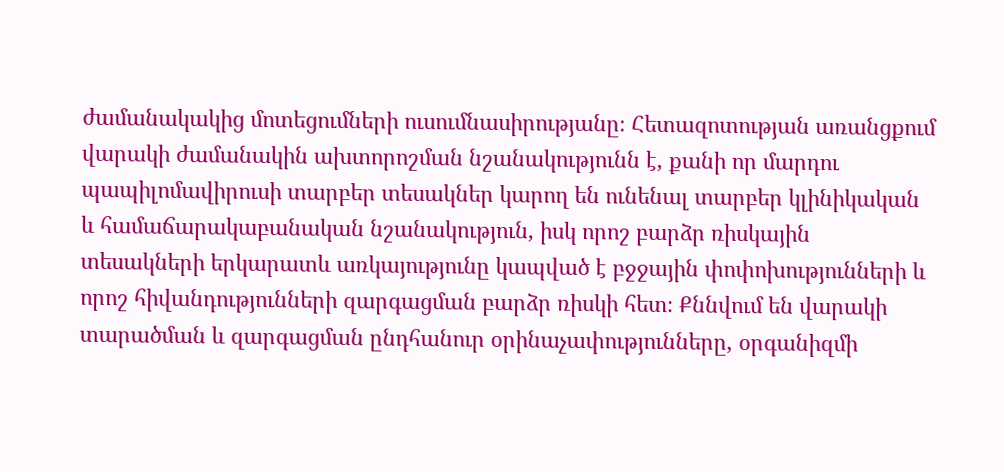ժամանակակից մոտեցումների ուսումնասիրությանը։ Հետազոտության առանցքում վարակի ժամանակին ախտորոշման նշանակությունն է, քանի որ մարդու պապիլոմավիրուսի տարբեր տեսակներ կարող են ունենալ տարբեր կլինիկական և համաճարակաբանական նշանակություն, իսկ որոշ բարձր ռիսկային տեսակների երկարատև առկայությունը կապված է բջջային փոփոխությունների և որոշ հիվանդությունների զարգացման բարձր ռիսկի հետ։ Քննվում են վարակի տարածման և զարգացման ընդհանուր օրինաչափությունները, օրգանիզմի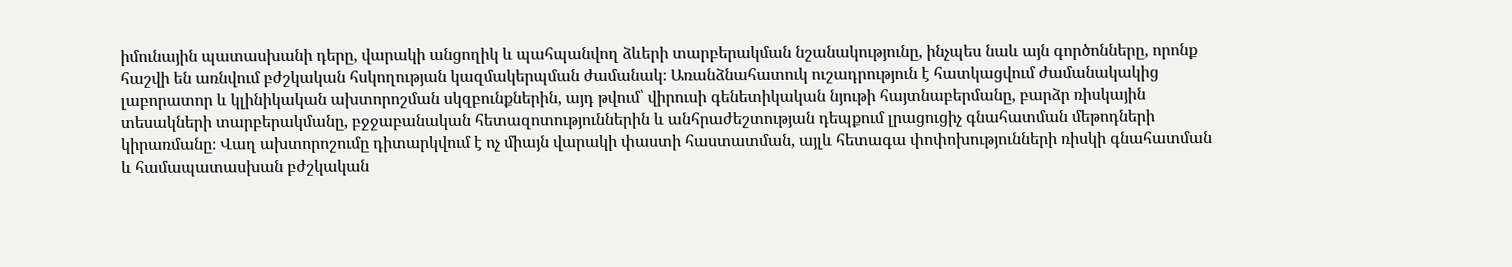իմունային պատասխանի դերը, վարակի անցողիկ և պահպանվող ձևերի տարբերակման նշանակությունը, ինչպես նաև այն գործոնները, որոնք հաշվի են առնվում բժշկական հսկողության կազմակերպման ժամանակ։ Առանձնահատուկ ուշադրություն է հատկացվում ժամանակակից լաբորատոր և կլինիկական ախտորոշման սկզբունքներին, այդ թվում՝ վիրուսի գենետիկական նյութի հայտնաբերմանը, բարձր ռիսկային տեսակների տարբերակմանը, բջջաբանական հետազոտություններին և անհրաժեշտության դեպքում լրացուցիչ գնահատման մեթոդների կիրառմանը։ Վաղ ախտորոշումը դիտարկվում է ոչ միայն վարակի փաստի հաստատման, այլև հետագա փոփոխությունների ռիսկի գնահատման և համապատասխան բժշկական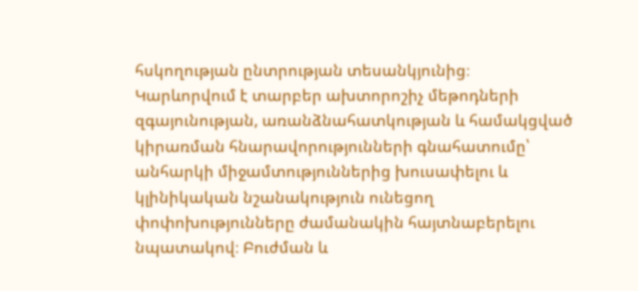հսկողության ընտրության տեսանկյունից։ Կարևորվում է տարբեր ախտորոշիչ մեթոդների զգայունության, առանձնահատկության և համակցված կիրառման հնարավորությունների գնահատումը՝ անհարկի միջամտություններից խուսափելու և կլինիկական նշանակություն ունեցող փոփոխությունները ժամանակին հայտնաբերելու նպատակով։ Բուժման և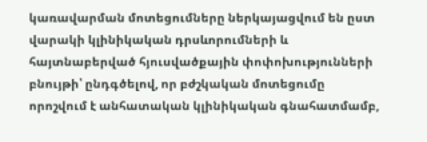կառավարման մոտեցումները ներկայացվում են ըստ վարակի կլինիկական դրսևորումների և հայտնաբերված հյուսվածքային փոփոխությունների բնույթի՝ ընդգծելով, որ բժշկական մոտեցումը որոշվում է անհատական կլինիկական գնահատմամբ,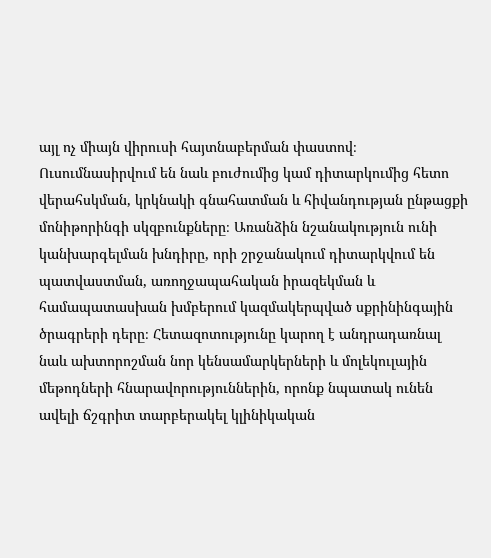այլ ոչ միայն վիրուսի հայտնաբերման փաստով։ Ուսումնասիրվում են նաև բուժումից կամ դիտարկումից հետո վերահսկման, կրկնակի գնահատման և հիվանդության ընթացքի մոնիթորինգի սկզբունքները։ Առանձին նշանակություն ունի կանխարգելման խնդիրը, որի շրջանակում դիտարկվում են պատվաստման, առողջապահական իրազեկման և համապատասխան խմբերում կազմակերպված սքրինինգային ծրագրերի դերը։ Հետազոտությունը կարող է անդրադառնալ նաև ախտորոշման նոր կենսամարկերների և մոլեկուլային մեթոդների հնարավորություններին, որոնք նպատակ ունեն ավելի ճշգրիտ տարբերակել կլինիկական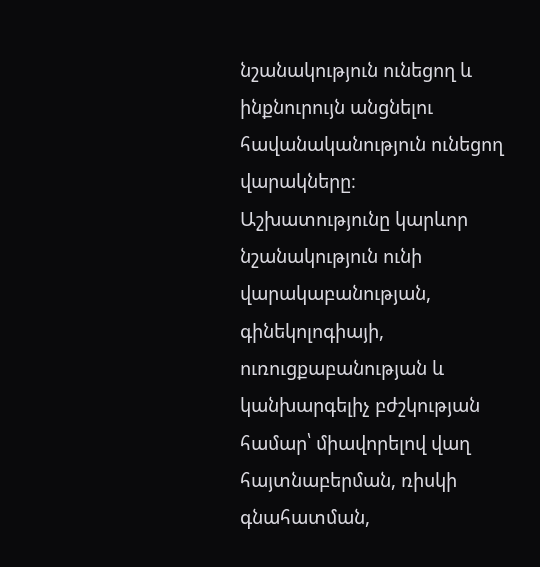նշանակություն ունեցող և ինքնուրույն անցնելու հավանականություն ունեցող վարակները։ Աշխատությունը կարևոր նշանակություն ունի վարակաբանության, գինեկոլոգիայի, ուռուցքաբանության և կանխարգելիչ բժշկության համար՝ միավորելով վաղ հայտնաբերման, ռիսկի գնահատման,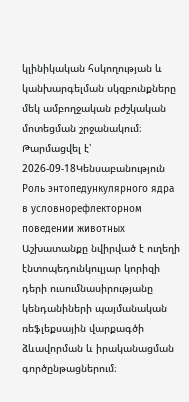կլինիկական հսկողության և կանխարգելման սկզբունքները մեկ ամբողջական բժշկական մոտեցման շրջանակում։
Թարմացվել է՝ 2026-09-18Կենսաբանություն
Роль энтопедункулярного ядра в условнорефлекторном поведении животных
Աշխատանքը նվիրված է ուղեղի էնտոպեդունկուլյար կորիզի դերի ուսումնասիրությանը կենդանիների պայմանական ռեֆլեքսային վարքագծի ձևավորման և իրականացման գործընթացներում։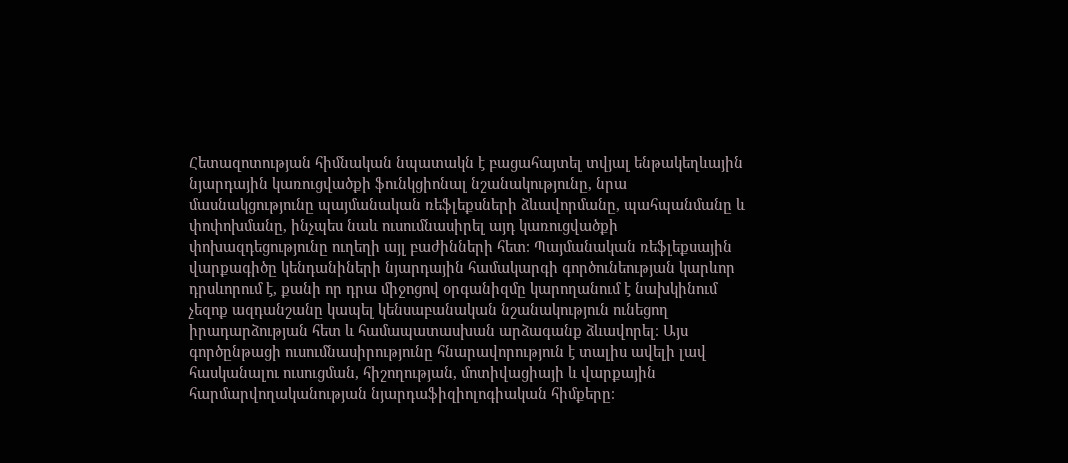Հետազոտության հիմնական նպատակն է բացահայտել տվյալ ենթակեղևային նյարդային կառուցվածքի ֆունկցիոնալ նշանակությունը, նրա մասնակցությունը պայմանական ռեֆլեքսների ձևավորմանը, պահպանմանը և փոփոխմանը, ինչպես նաև ուսումնասիրել այդ կառուցվածքի փոխազդեցությունը ուղեղի այլ բաժինների հետ։ Պայմանական ռեֆլեքսային վարքագիծը կենդանիների նյարդային համակարգի գործունեության կարևոր դրսևորում է, քանի որ դրա միջոցով օրգանիզմը կարողանում է նախկինում չեզոք ազդանշանը կապել կենսաբանական նշանակություն ունեցող իրադարձության հետ և համապատասխան արձագանք ձևավորել։ Այս գործընթացի ուսումնասիրությունը հնարավորություն է տալիս ավելի լավ հասկանալու ուսուցման, հիշողության, մոտիվացիայի և վարքային հարմարվողականության նյարդաֆիզիոլոգիական հիմքերը։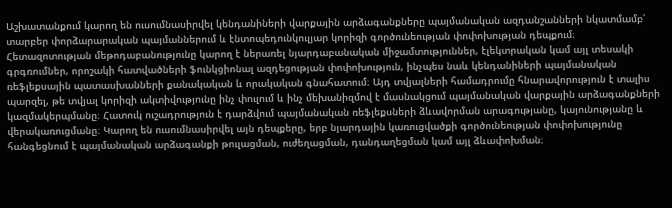Աշխատանքում կարող են ուսումնասիրվել կենդանիների վարքային արձագանքները պայմանական ազդանշանների նկատմամբ՝ տարբեր փորձարարական պայմաններում և էնտոպեդունկուլյար կորիզի գործունեության փոփոխության դեպքում։ Հետազոտության մեթոդաբանությունը կարող է ներառել նյարդաբանական միջամտություններ, էլեկտրական կամ այլ տեսակի գրգռումներ, որոշակի հատվածների ֆունկցիոնալ ազդեցության փոփոխություն, ինչպես նաև կենդանիների պայմանական ռեֆլեքսային պատասխանների քանակական և որակական գնահատում։ Այդ տվյալների համադրումը հնարավորություն է տալիս պարզել, թե տվյալ կորիզի ակտիվությունը ինչ փուլում և ինչ մեխանիզմով է մասնակցում պայմանական վարքային արձագանքների կազմակերպմանը։ Հատուկ ուշադրություն է դարձվում պայմանական ռեֆլեքսների ձևավորման արագությանը, կայունությանը և վերակառուցմանը։ Կարող են ուսումնասիրվել այն դեպքերը, երբ նյարդային կառուցվածքի գործունեության փոփոխությունը հանգեցնում է պայմանական արձագանքի թուլացման, ուժեղացման, դանդաղեցման կամ այլ ձևափոխման։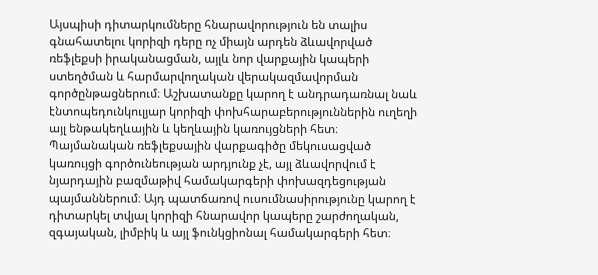Այսպիսի դիտարկումները հնարավորություն են տալիս գնահատելու կորիզի դերը ոչ միայն արդեն ձևավորված ռեֆլեքսի իրականացման, այլև նոր վարքային կապերի ստեղծման և հարմարվողական վերակազմավորման գործընթացներում։ Աշխատանքը կարող է անդրադառնալ նաև էնտոպեդունկուլյար կորիզի փոխհարաբերություններին ուղեղի այլ ենթակեղևային և կեղևային կառույցների հետ։ Պայմանական ռեֆլեքսային վարքագիծը մեկուսացված կառույցի գործունեության արդյունք չէ, այլ ձևավորվում է նյարդային բազմաթիվ համակարգերի փոխազդեցության պայմաններում։ Այդ պատճառով ուսումնասիրությունը կարող է դիտարկել տվյալ կորիզի հնարավոր կապերը շարժողական, զգայական, լիմբիկ և այլ ֆունկցիոնալ համակարգերի հետ։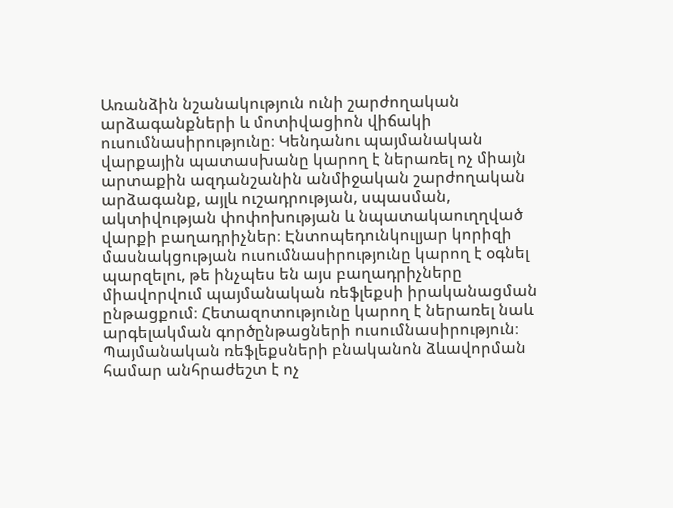Առանձին նշանակություն ունի շարժողական արձագանքների և մոտիվացիոն վիճակի ուսումնասիրությունը։ Կենդանու պայմանական վարքային պատասխանը կարող է ներառել ոչ միայն արտաքին ազդանշանին անմիջական շարժողական արձագանք, այլև ուշադրության, սպասման, ակտիվության փոփոխության և նպատակաուղղված վարքի բաղադրիչներ։ Էնտոպեդունկուլյար կորիզի մասնակցության ուսումնասիրությունը կարող է օգնել պարզելու, թե ինչպես են այս բաղադրիչները միավորվում պայմանական ռեֆլեքսի իրականացման ընթացքում։ Հետազոտությունը կարող է ներառել նաև արգելակման գործընթացների ուսումնասիրություն։ Պայմանական ռեֆլեքսների բնականոն ձևավորման համար անհրաժեշտ է ոչ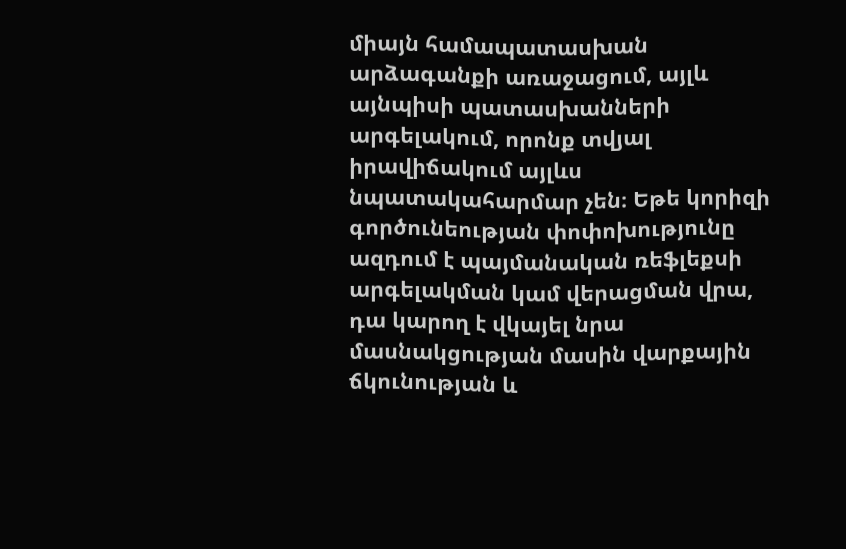միայն համապատասխան արձագանքի առաջացում, այլև այնպիսի պատասխանների արգելակում, որոնք տվյալ իրավիճակում այլևս նպատակահարմար չեն։ Եթե կորիզի գործունեության փոփոխությունը ազդում է պայմանական ռեֆլեքսի արգելակման կամ վերացման վրա, դա կարող է վկայել նրա մասնակցության մասին վարքային ճկունության և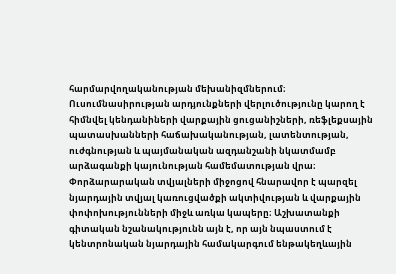հարմարվողականության մեխանիզմներում։ Ուսումնասիրության արդյունքների վերլուծությունը կարող է հիմնվել կենդանիների վարքային ցուցանիշների, ռեֆլեքսային պատասխանների հաճախականության, լատենտության, ուժգնության և պայմանական ազդանշանի նկատմամբ արձագանքի կայունության համեմատության վրա։ Փորձարարական տվյալների միջոցով հնարավոր է պարզել նյարդային տվյալ կառուցվածքի ակտիվության և վարքային փոփոխությունների միջև առկա կապերը։ Աշխատանքի գիտական նշանակությունն այն է, որ այն նպաստում է կենտրոնական նյարդային համակարգում ենթակեղևային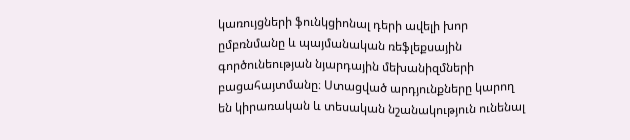կառույցների ֆունկցիոնալ դերի ավելի խոր ըմբռնմանը և պայմանական ռեֆլեքսային գործունեության նյարդային մեխանիզմների բացահայտմանը։ Ստացված արդյունքները կարող են կիրառական և տեսական նշանակություն ունենալ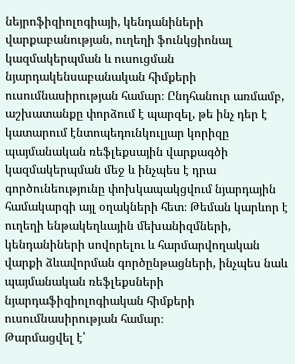նեյրոֆիզիոլոգիայի, կենդանիների վարքաբանության, ուղեղի ֆունկցիոնալ կազմակերպման և ուսուցման նյարդակենսաբանական հիմքերի ուսումնասիրության համար։ Ընդհանուր առմամբ, աշխատանքը փորձում է պարզել, թե ինչ դեր է կատարում էնտոպեդունկուլյար կորիզը պայմանական ռեֆլեքսային վարքագծի կազմակերպման մեջ և ինչպես է դրա գործունեությունը փոխկապակցվում նյարդային համակարգի այլ օղակների հետ։ Թեման կարևոր է ուղեղի ենթակեղևային մեխանիզմների, կենդանիների սովորելու և հարմարվողական վարքի ձևավորման գործընթացների, ինչպես նաև պայմանական ռեֆլեքսների նյարդաֆիզիոլոգիական հիմքերի ուսումնասիրության համար։
Թարմացվել է՝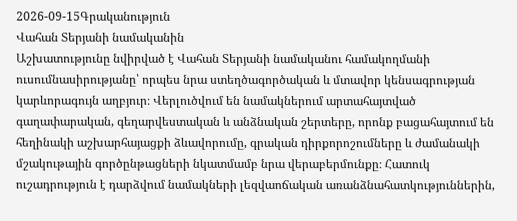2026-09-15Գրականություն
Վահան Տերյանի նամականին
Աշխատությունը նվիրված է Վահան Տերյանի նամականու համակողմանի ուսումնասիրությանը՝ որպես նրա ստեղծագործական և մտավոր կենսագրության կարևորագույն աղբյուր։ Վերլուծվում են նամակներում արտահայտված գաղափարական, գեղարվեստական և անձնական շերտերը, որոնք բացահայտում են հեղինակի աշխարհայացքի ձևավորումը, գրական դիրքորոշումները և ժամանակի մշակութային գործընթացների նկատմամբ նրա վերաբերմունքը։ Հատուկ ուշադրություն է դարձվում նամակների լեզվաոճական առանձնահատկություններին,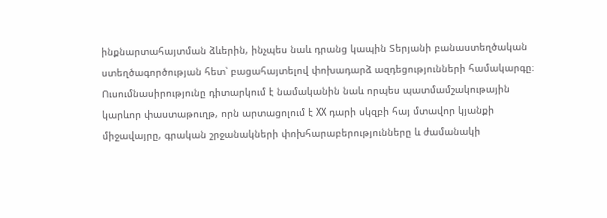ինքնարտահայտման ձևերին, ինչպես նաև դրանց կապին Տերյանի բանաստեղծական ստեղծագործության հետ՝ բացահայտելով փոխադարձ ազդեցությունների համակարգը։ Ուսումնասիրությունը դիտարկում է նամականին նաև որպես պատմամշակութային կարևոր փաստաթուղթ, որն արտացոլում է XX դարի սկզբի հայ մտավոր կյանքի միջավայրը, գրական շրջանակների փոխհարաբերությունները և ժամանակի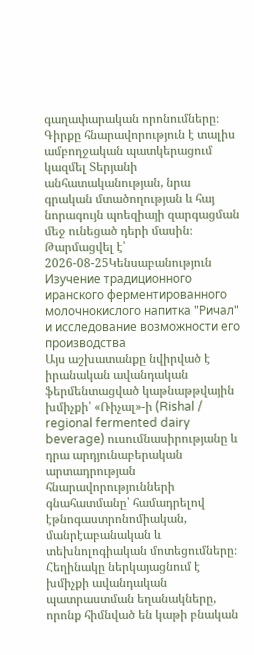գաղափարական որոնումները։ Գիրքը հնարավորություն է տալիս ամբողջական պատկերացում կազմել Տերյանի անհատականության, նրա գրական մտածողության և հայ նորագույն պոեզիայի զարգացման մեջ ունեցած դերի մասին։
Թարմացվել է՝ 2026-08-25Կենսաբանություն
Изучение традиционного иранского ферментированного молочнокислого напитка "Ричал" и исследование возможности его производства
Այս աշխատանքը նվիրված է իրանական ավանդական ֆերմենտացված կաթնաթթվային խմիչքի՝ «Ռիչալ»-ի (Rishal / regional fermented dairy beverage) ուսումնասիրությանը և դրա արդյունաբերական արտադրության հնարավորությունների գնահատմանը՝ համադրելով էթնոգաստրոնոմիական, մանրէաբանական և տեխնոլոգիական մոտեցումները։ Հեղինակը ներկայացնում է խմիչքի ավանդական պատրաստման եղանակները, որոնք հիմնված են կաթի բնական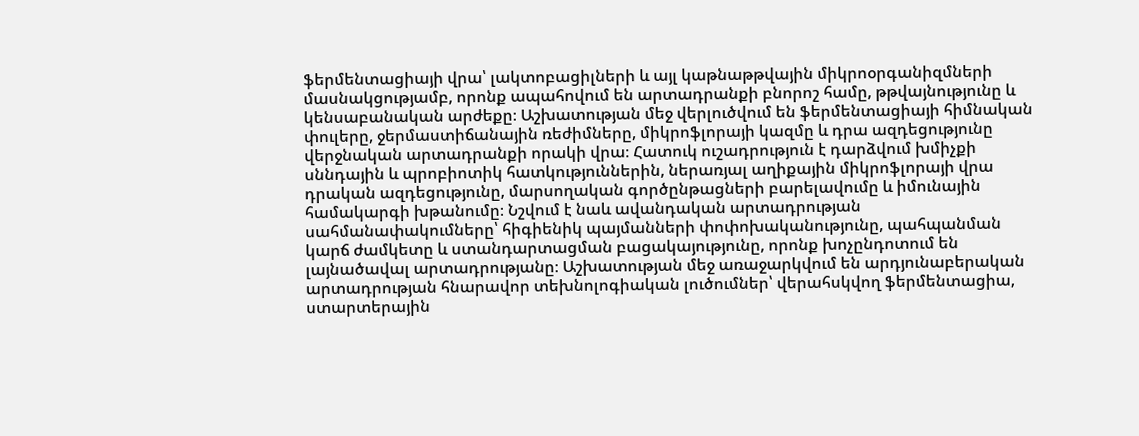ֆերմենտացիայի վրա՝ լակտոբացիլների և այլ կաթնաթթվային միկրոօրգանիզմների մասնակցությամբ, որոնք ապահովում են արտադրանքի բնորոշ համը, թթվայնությունը և կենսաբանական արժեքը։ Աշխատության մեջ վերլուծվում են ֆերմենտացիայի հիմնական փուլերը, ջերմաստիճանային ռեժիմները, միկրոֆլորայի կազմը և դրա ազդեցությունը վերջնական արտադրանքի որակի վրա։ Հատուկ ուշադրություն է դարձվում խմիչքի սննդային և պրոբիոտիկ հատկություններին, ներառյալ աղիքային միկրոֆլորայի վրա դրական ազդեցությունը, մարսողական գործընթացների բարելավումը և իմունային համակարգի խթանումը։ Նշվում է նաև ավանդական արտադրության սահմանափակումները՝ հիգիենիկ պայմանների փոփոխականությունը, պահպանման կարճ ժամկետը և ստանդարտացման բացակայությունը, որոնք խոչընդոտում են լայնածավալ արտադրությանը։ Աշխատության մեջ առաջարկվում են արդյունաբերական արտադրության հնարավոր տեխնոլոգիական լուծումներ՝ վերահսկվող ֆերմենտացիա, ստարտերային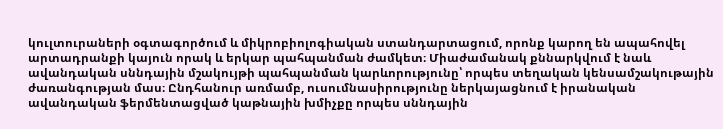կուլտուրաների օգտագործում և միկրոբիոլոգիական ստանդարտացում, որոնք կարող են ապահովել արտադրանքի կայուն որակ և երկար պահպանման ժամկետ։ Միաժամանակ քննարկվում է նաև ավանդական սննդային մշակույթի պահպանման կարևորությունը՝ որպես տեղական կենսամշակութային ժառանգության մաս։ Ընդհանուր առմամբ, ուսումնասիրությունը ներկայացնում է իրանական ավանդական ֆերմենտացված կաթնային խմիչքը որպես սննդային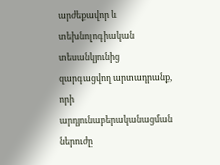արժեքավոր և տեխնոլոգիական տեսանկյունից զարգացվող արտադրանք, որի արդյունաբերականացման ներուժը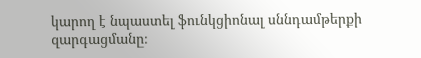կարող է նպաստել ֆունկցիոնալ սննդամթերքի զարգացմանը։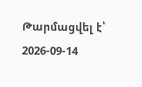Թարմացվել է՝ 2026-09-14